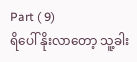Part ( 9)
ရိပေါ် နိုးလာတော့ သူ့ခါး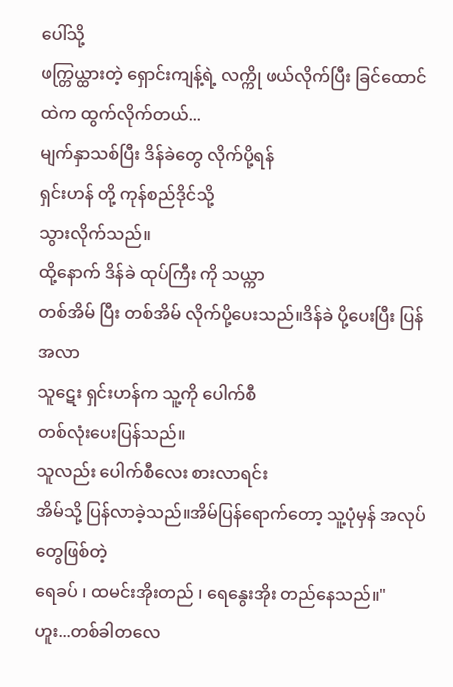ပေါ်သို့
ဖက္တြယ္ထားတဲ့ ရှောင်းကျန့်ရဲ့ လက္ကို ဖယ်လိုက်ပြီး ခြင်ထောင်ထဲက ထွက်လိုက်တယ်...
မျက်နှာသစ်ပြီး ဒိန်ခဲတွေ လိုက်ပို့ရန်
ရှင်းဟန် တို့ ကုန်စည်ဒိုင်သို့
သွားလိုက်သည်။
ထို့နောက် ဒိန်ခဲ ထုပ်ကြီး ကို သယ္ကာ
တစ်အိမ် ပြီး တစ်အိမ် လိုက်ပို့ပေးသည်။ဒိန်ခဲ ပို့ပေးပြီး ပြန်အလာ
သူဋေး ရှင်းဟန်က သူ့ကို ပေါက်စီ
တစ်လုံးပေးပြန်သည်။
သူလည်း ပေါက်စီလေး စားလာရင်း
အိမ်သို့ ပြန်လာခဲ့သည်။အိမ်ပြန်ရောက်တော့ သူ့ပုံမှန် အလုပ်တွေဖြစ်တဲ့
ရေခပ် ၊ ထမင်းအိုးတည် ၊ ရေနွေးအိုး တည်နေသည်။" ဟူး...တစ်ခါတလေ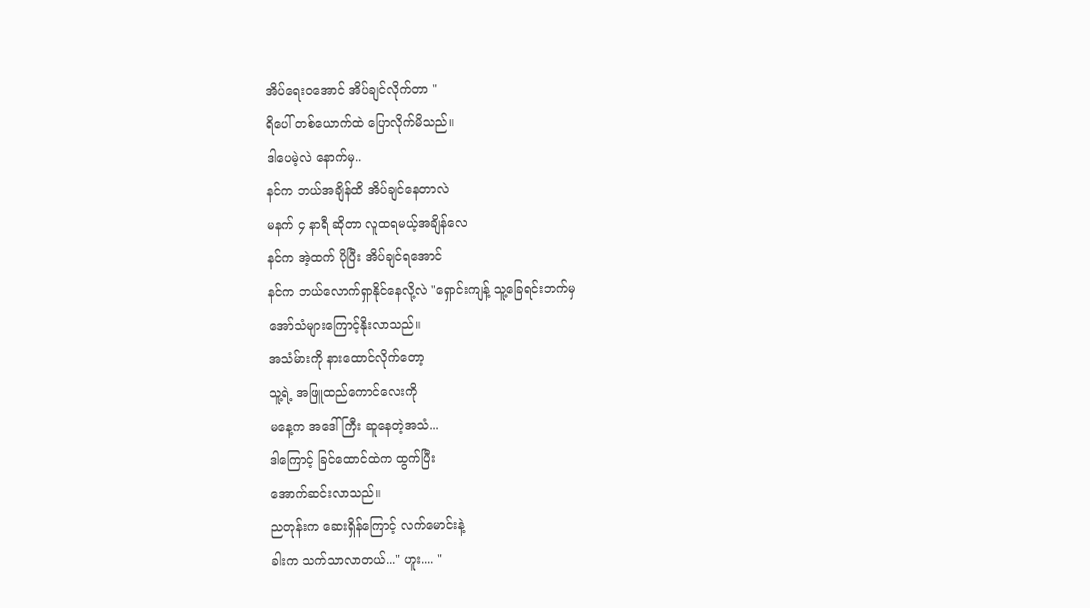အိပ်ရေးဝအောင် အိပ်ချင်လိုက်တာ "
ရိပေါ် တစ်ယောက်ထဲ ပြောလိုက်မိသည်။
ဒါပေမဲ့လဲ နောက်မှ..
နင်က ဘယ်အချိန်ထိ အိပ်ချင်နေတာလဲ
မနက် ၄ နာရီ ဆိုတာ လူထရမယ့်အချိန်လေ
နင်က အဲ့ထက် ပိုပြီး အိပ်ချင်ရအောင်
နင်က ဘယ်လောက်ရှာနိုင်နေလို့လဲ "ရှောင်းကျန့် သူ့ခြေရင်းဘက်မှ
အော်သံများကြောင့်နိုးလာသည်။
အသံမ်ားကို နားထောင်လိုက်တော့
သူ့ရဲ့ အဖြူထည်ကောင်လေးကို
မနေ့က အဒေါ်ကြီး ဆူနေတဲ့အသံ...
ဒါကြောင့် ခြင်ထောင်ထဲက ထွက်ပြီး
အောက်ဆင်းလာသည်။
ညတုန်းက ဆေးရှိန်ကြောင့် လက်မောင်းနဲ့
ခါးက သက်သာလာတယ်..." ဟူး.... "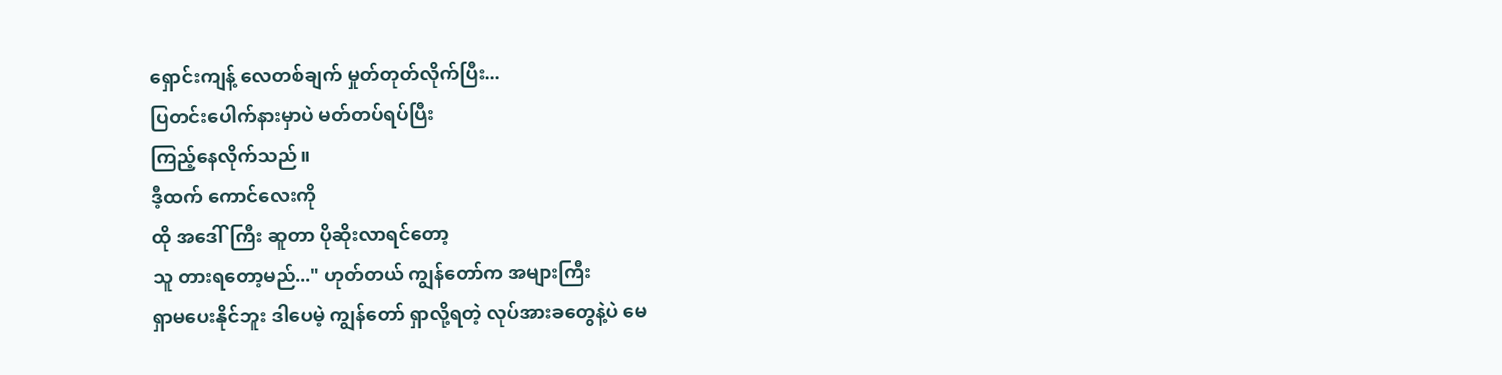ရှောင်းကျန့် လေတစ်ချက် မှုတ်တုတ်လိုက်ပြီး...
ပြတင်းပေါက်နားမှာပဲ မတ်တပ်ရပ်ပြီး
ကြည့်နေလိုက်သည်။
ဒီ့ထက် ကောင်လေးကို
ထို အဒေါ်ကြီး ဆူတာ ပိုဆိုးလာရင်တော့
သူ တားရတော့မည်..." ဟုတ်တယ် ကျွန်တော်က အများကြီး
ရှာမပေးနိုင်ဘူး ဒါပေမဲ့ ကျွန်တော် ရှာလို့ရတဲ့ လုပ်အားခတွေနဲ့ပဲ မေ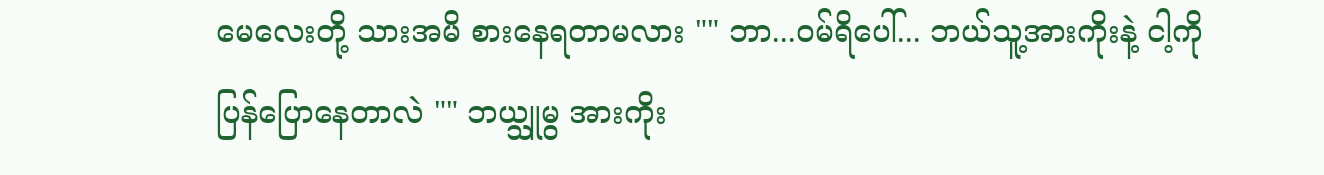မေလေးတို့ သားအမိ စားနေရတာမလား "" ဘာ...ဝမ်ရိပေါ်... ဘယ်သူ့အားကိုးနဲ့ ငါ့ကို
ပြန်ပြောနေတာလဲ "" ဘယ္သူမွ အားကိုး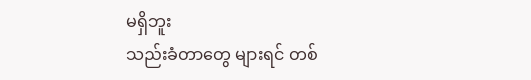မရှိဘူး
သည်းခံတာတွေ များရင် တစ်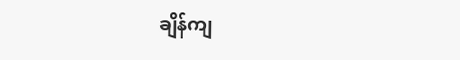ချိန်ကျ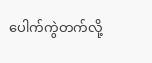ပေါက်ကွဲတက်လို့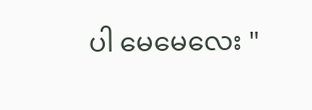ပါ မေမေလေး "